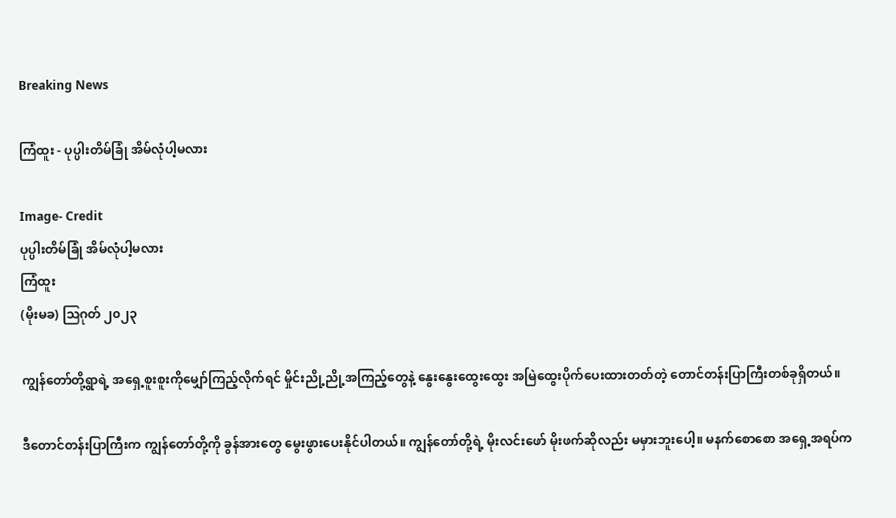Breaking News

ကြံထူး - ပုပ္ပါးတိမ်ခြုံ အိမ်လုံပါ့မလား

Image- Credit
ပုပ္ပါးတိမ်ခြုံ အိမ်လုံပါ့မလား
ကြံထူး
(မိုးမခ) ဩဂုတ် ၂၀၂၃

ကျွန်တော်တို့ရွာရဲ့ အရှေ့စူးစူးကိုမျှော်ကြည့်လိုက်ရင် မှိုင်းညို့ညို့အကြည့်တွေနဲ့ နွေးနွေးထွေးထွေး အမြဲထွေးပိုက်ပေးထားတတ်တဲ့ တောင်တန်းပြာကြီးတစ်ခုရှိတယ်။

ဒီတောင်တန်းပြာကြီးက ကျွန်တော်တို့ကို ခွန်အားတွေ မွေးဖွားပေးနိုင်ပါတယ်။ ကျွန်တော်တို့ရဲ့ မိုးလင်းဖော် မိုးဖက်ဆိုလည်း မမှားဘူးပေါ့။ မနက်စောစော အရှေ့အရပ်က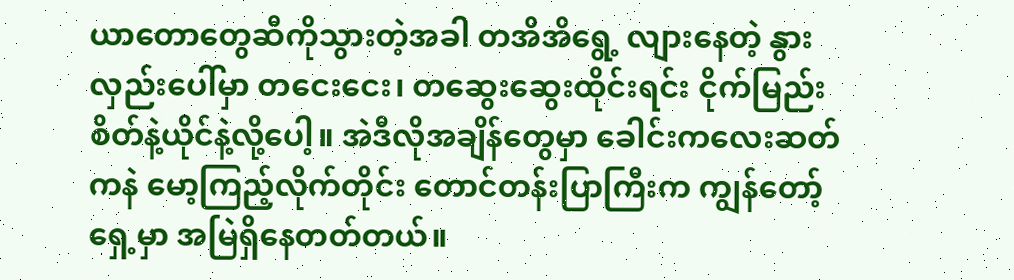ယာတောတွေဆီကိုသွားတဲ့အခါ တအိအိရွေ့ လျားနေတဲ့ နွားလှည်းပေါ်မှာ တငေးငေး၊ တဆွေးဆွေးထိုင်းရင်း ငိုက်မြည်းစိတ်နဲ့ယိုင်နဲ့လို့ပေါ့။ အဲဒီလိုအချိန်တွေမှာ ခေါင်းကလေးဆတ်ကနဲ မော့ကြည့်လိုက်တိုင်း တောင်တန်းပြာကြီးက ကျွန်တော့်ရှေ့မှာ အမြဲရှိနေတတ်တယ်။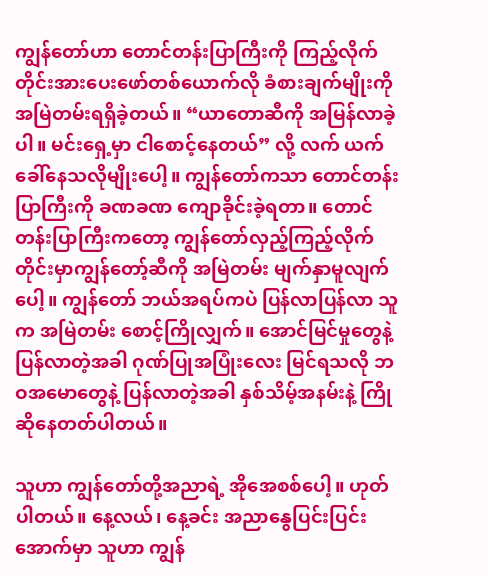ကျွန်တော်ဟာ တောင်တန်းပြာကြီးကို ကြည့်လိုက်တိုင်းအားပေးဖော်တစ်ယောက်လို ခံစားချက်မျိုးကို အမြဲတမ်းရရှိခဲ့တယ်။ “ယာတောဆီကို အမြန်လာခဲ့ပါ။ မင်းရှေ့မှာ ငါစောင့်နေတယ်” လို့ လက် ယက်ခေါ်နေသလိုမျိုးပေါ့။ ကျွန်တော်ကသာ တောင်တန်းပြာကြီးကို ခဏခဏ ကျောခိုင်းခဲ့ရတာ။ တောင်တန်းပြာကြီးကတော့ ကျွန်တော်လှည့်ကြည့်လိုက်တိုင်းမှာကျွန်တော့်ဆီကို အမြဲတမ်း မျက်နှာမူလျက်ပေါ့။ ကျွန်တော် ဘယ်အရပ်ကပဲ ပြန်လာပြန်လာ သူက အမြဲတမ်း စောင့်ကြိုလျှက်။ အောင်မြင်မှုတွေနဲ့ ပြန်လာတဲ့အခါ ဂုဏ်ပြုအပြုံးလေး မြင်ရသလို ဘဝအမောတွေနဲ့ ပြန်လာတဲ့အခါ နှစ်သိမ့်အနမ်းနဲ့ ကြိုဆိုနေတတ်ပါတယ်။

သူဟာ ကျွန်တော်တို့အညာရဲ့ အိုအေစစ်ပေါ့။ ဟုတ်ပါတယ်။ နေ့လယ်၊ နေ့ခင်း အညာနွေပြင်းပြင်းအောက်မှာ သူဟာ ကျွန်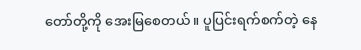တော်တို့ကို အေးမြစေတယ်။ ပူပြင်းရက်စက်တဲ့ နေ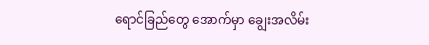ရောင်ခြည်တွေ အောက်မှာ ချွေးအလိမ်း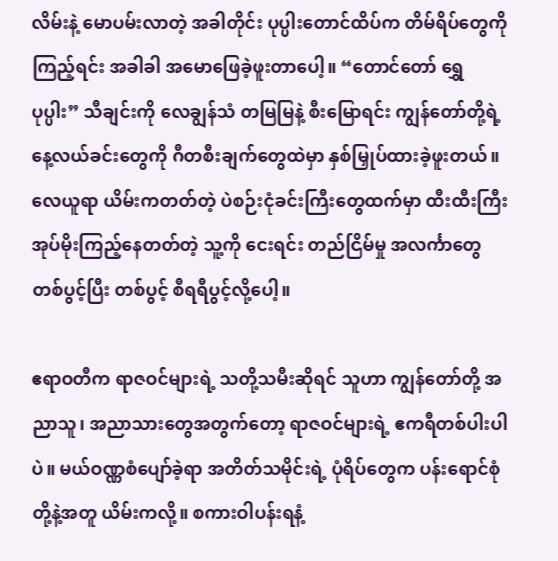လိမ်းနဲ့ မောပမ်းလာတဲ့ အခါတိုင်း ပုပ္ပါးတောင်ထိပ်က တိမ်ရိပ်တွေကို ကြည့်ရင်း အခါခါ အမောဖြေခဲ့ဖူးတာပေါ့။ “တောင်တော် ရွှေပုပ္ပါး” သီချင်းကို လေချွန်သံ တမြမြနဲ့ စီးမြောရင်း ကျွန်တော်တို့ရဲ့ နေ့လယ်ခင်းတွေကို ဂီတစီးချက်တွေထဲမှာ နှစ်မြှုပ်ထားခဲ့ဖူးတယ်။ လေယူရာ ယိမ်းကတတ်တဲ့ ပဲစဉ်းငုံခင်းကြီးတွေထက်မှာ ထီးထီးကြီး အုပ်မိုးကြည့်နေတတ်တဲ့ သူ့ကို ငေးရင်း တည်ငြိမ်မှု အလင်္ကာတွေ တစ်ပွင့်ပြီး တစ်ပွင့် စီရရီပွင့်လို့ပေါ့။

ဧရာဝတီက ရာဇဝင်များရဲ့ သတို့သမီးဆိုရင် သူဟာ ကျွန်တော်တို့ အညာသူ၊ အညာသားတွေအတွက်တော့ ရာဇဝင်များရဲ့ ဧကရီတစ်ပါးပါပဲ။ မယ်ဝဏ္ဏစံပျော်ခဲ့ရာ အတိတ်သမိုင်းရဲ့ ပုံရိပ်တွေက ပန်းရောင်စုံတို့နဲ့အတူ ယိမ်းကလို့။ စကားဝါပန်းရနံ့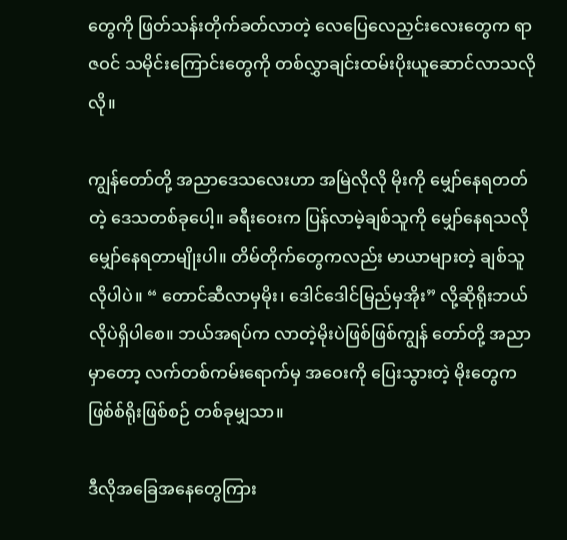တွေကို ဖြတ်သန်းတိုက်ခတ်လာတဲ့ လေပြေလေညှင်းလေးတွေက ရာဇဝင် သမိုင်းကြောင်းတွေကို တစ်လွှာချင်းထမ်းပိုးယူဆောင်လာသလိုလို။

ကျွန်တော်တို့ အညာဒေသလေးဟာ အမြဲလိုလို မိုးကို မျှော်နေရတတ်တဲ့ ဒေသတစ်ခုပေါ့။ ခရီးဝေးက ပြန်လာမဲ့ချစ်သူကို မျှော်နေရသလိုမျှော်နေရတာမျိုးပါ။ တိမ်တိုက်တွေကလည်း မာယာများတဲ့ ချစ်သူလိုပါပဲ။ “ တောင်ဆီလာမှမိုး၊ ဒေါင်ဒေါင်မြည်မှအိုး” လို့ဆိုရိုးဘယ်လိုပဲရှိပါစေ။ ဘယ်အရပ်က လာတဲ့မိုးပဲဖြစ်ဖြစ်ကျွန် တော်တို့ အညာမှာတော့ လက်တစ်ကမ်းရောက်မှ အဝေးကို ပြေးသွားတဲ့ မိုးတွေက ဖြစ်စ်ရိုးဖြစ်စဉ် တစ်ခုမျှသာ။

ဒီလိုအခြေအနေတွေကြား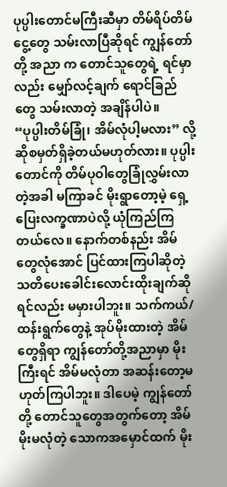ပုပ္ပါးတောင်မကြီးဆီမှာ တိမ်ရိပ်တိမ်ငွေ့တွေ သမ်းလာပြီဆိုရင် ကျွန်တော်တို့ အညာ က တောင်သူတွေရဲ့ ရင်မှာလည်း မျှော်လင့်ချက် ရောင်ခြည်တွေ သမ်းလာတဲ့ အချိန်ပါပဲ။ “ပုပ္ပါးတိမ်ခြုံ၊ အိမ်လုံပါ့မလား” လို့ ဆိုစမှတ်ရှိခဲ့တယ်မဟုတ်လား။ ပုပ္ပါးတောင်ကို တိမ်ပုဝါတွေခြုံလွှမ်းလာတဲ့အခါ မကြာခင် မိုးရွာတော့မဲ့ ရှေ့ပြေးလက္ခဏာပဲလို့ ယုံကြည်ကြတယ်လေ။ နောက်တစ်နည်း အိမ်တွေလုံအောင် ပြင်ထားကြပါဆိုတဲ့ သတိပေးခေါင်းလောင်းထိုးချက်ဆိုရင်လည်း မမှားပါဘူး။ သက်ကယ်/ ထန်းရွက်တွေနဲ့ အုပ်မိုးထားတဲ့ အိမ်တွေရှိရာ ကျွန်တော်တို့အညာမှာ မိုးကြီးရင် အိမ်မလုံတာ အဆန်းတော့မဟုတ်ကြပါဘူး။ ဒါပေမဲ့ ကျွန်တော်တို့ တောင်သူတွေအတွက်တော့ အိမ်မိုးမလုံတဲ့ သောကအမှောင်ထက် မိုး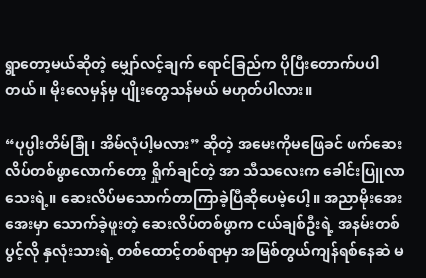ရွာတော့မယ်ဆိုတဲ့ မျှော်လင့်ချက် ရောင်ခြည်က ပိုပြီးတောက်ပပါတယ်။ မိုးလေမှန်မှ ပျိုးတွေသန်မယ် မဟုတ်ပါလား။

“ပုပ္ပါးတိမ်ခြုံ၊ အိမ်လုံပါ့မလား” ဆိုတဲ့ အမေးကိုမဖြေခင် ဖက်ဆေးလိပ်တစ်ဖွာလောက်တော့ ရှိုက်ချင်တဲ့ အာ သီသလေးက ခေါင်းပြူလာသေးရဲ့။ ဆေးလိပ်မသောက်တာကြာခဲ့ပြီဆိုပေမဲ့ပေါ့။ အညာမိုးအေးအေးမှာ သောက်ခဲ့ဖူးတဲ့ ဆေးလိပ်တစ်ဖွာက ငယ်ချစ်ဦးရဲ့ အနမ်းတစ်ပွင့်လို နှလုံးသားရဲ့ တစ်ထောင့်တစ်ရာမှာ အမြစ်တွယ်ကျန်ရစ်နေဆဲ မ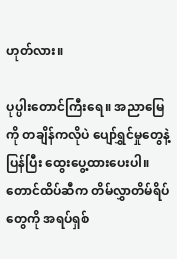ဟုတ်လား။

ပုပ္ပါးတောင်ကြီးရေ။ အညာမြေကို တချိန်ကလိုပဲ ပျော်ရွှင်မှုတွေနဲ့ ပြန်ပြီး ထွေးပွေ့ထားပေးပါ။ တောင်ထိပ်ဆီက တိမ်လွှာတိမ်ရိပ်တွေကို အရပ်ရှစ်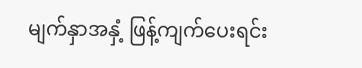မျက်နှာအနှံ့ ဖြန့်ကျက်ပေးရင်း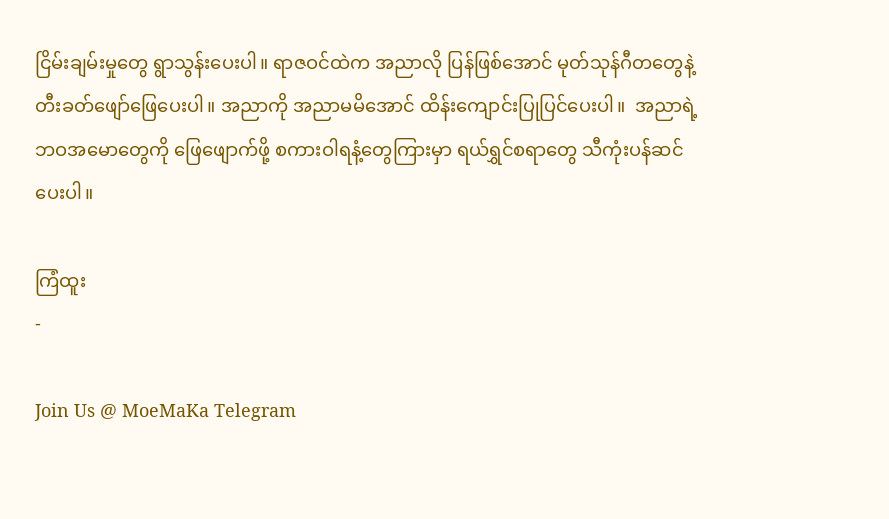ငြိမ်းချမ်းမှုတွေ ရွာသွန်းပေးပါ။ ရာဇဝင်ထဲက အညာလို ပြန်ဖြစ်အောင် မုတ်သုန်ဂီတတွေနဲ့ တီးခတ်ဖျော်ဖြေပေးပါ။ အညာကို အညာမမိအောင် ထိန်းကျောင်းပြုပြင်ပေးပါ။  အညာရဲ့ ဘဝအမောတွေကို ဖြေဖျောက်ဖို့ စကားဝါရနံ့တွေကြားမှာ ရယ်ရွှင်စရာတွေ သီကုံးပန်ဆင်ပေးပါ။

ကြံထူး
-

Join Us @ MoeMaKa Telegram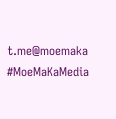t.me@moemaka
#MoeMaKaMedia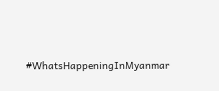#WhatsHappeningInMyanmar